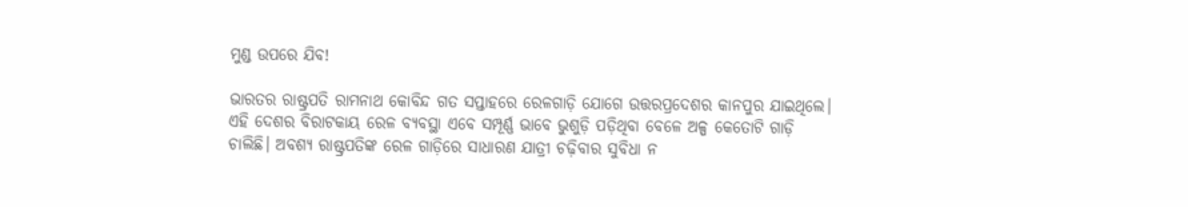ମୁଣ୍ଡ ଉପରେ ଯିବ!

ଭାରତର ରାଷ୍ଟ୍ରପତି ରାମନାଥ କୋବିନ୍ଦ ଗତ ସପ୍ତାହରେ ରେଳଗାଡ଼ି ଯୋଗେ ଉତ୍ତରପ୍ରଦେଶର କାନପୁର ଯାଇଥିଲେ। ଏହି ଦେଶର ବିରାଟକାୟ ରେଳ ବ୍ୟବସ୍ଥା ଏବେ ସମ୍ପୂର୍ଣ୍ଣ ଭାବେ ଭୁଶୁଡ଼ି ପଡ଼ିଥିବା ବେଳେ ଅଳ୍ପ କେତୋଟି ଗାଡ଼ି ଚାଲିଛି। ଅବଶ୍ୟ ରାଷ୍ଟ୍ରପତିଙ୍କ ରେଳ ଗାଡ଼ିରେ ସାଧାରଣ ଯାତ୍ରୀ ଚଢ଼ିବାର ସୁବିଧା ନ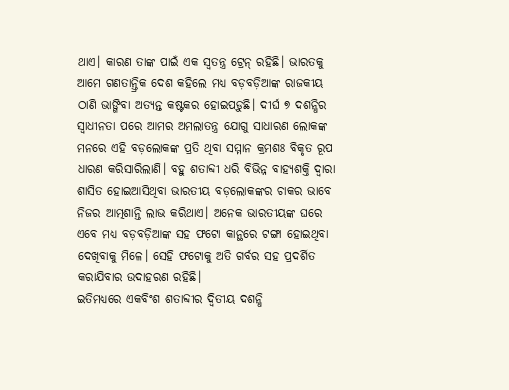ଥାଏ। କାରଣ ତାଙ୍କ ପାଇଁ ଏକ ସ୍ବତନ୍ତ୍ର ଟ୍ରେନ୍‌ ରହିଛି। ଭାରତକୁ ଆମେ ଗଣତାନ୍ତ୍ରିକ ଦେଶ କହିଲେ ମଧ୍ୟ ବଡ଼ବଡ଼ିଆଙ୍କ ରାଜକୀୟ ଠାଣି ଭାଙ୍ଗିବା ଅତ୍ୟନ୍ତ କଷ୍ଟକର ହୋଇପଡ଼ୁଛି। ଦୀର୍ଘ ୭ ଦଶନ୍ଧିର ସ୍ବାଧୀନତା ପରେ ଆମର ଅମଲାତନ୍ତ୍ର ଯୋଗୁ ସାଧାରଣ ଲୋକଙ୍କ ମନରେ ଏହି ବଡ଼ଲୋକଙ୍କ ପ୍ରତି ଥିବା ସମ୍ମାନ କ୍ରମଶଃ ବିକୃତ ରୂପ ଧାରଣ କରିସାରିଲାଣି। ବହୁ ଶତାବ୍ଦୀ ଧରି ବିଭିନ୍ନ ବାହ୍ୟଶକ୍ତି ଦ୍ୱାରା ଶାସିତ ହୋଇଆସିଥିବା ଭାରତୀୟ ବଡ଼ଲୋକଙ୍କର ଚାକର ଭାବେ ନିଜର ଆତ୍ମଶାନ୍ତି ଲାଭ କରିଥାଏ। ଅନେକ ଭାରତୀୟଙ୍କ ଘରେ ଏବେ ମଧ୍ୟ ବଡ଼ବଡ଼ିଆଙ୍କ ସହ ଫଟୋ କାନ୍ଥରେ ଟଙ୍ଗା ହୋଇଥିବା ଦେଖିବାକୁ ମିଳେ। ସେହି ଫଟୋକୁ ଅତି ଗର୍ବର ସହ ପ୍ରଦର୍ଶିତ କରାଯିବାର ଉଦାହରଣ ରହିଛି।
ଇତିମଧ୍ୟରେ ଏକବିଂଶ ଶତାବ୍ଦୀର ଦ୍ୱିତୀୟ ଦଶନ୍ଧି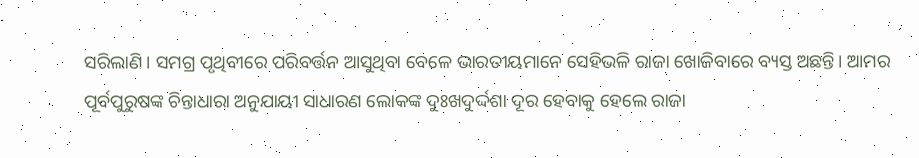ସରିଲାଣି। ସମଗ୍ର ପୃଥିବୀରେ ପରିବର୍ତ୍ତନ ଆସୁଥିବା ବେଳେ ଭାରତୀୟମାନେ ସେହିଭଳି ରାଜା ଖୋଜିବାରେ ବ୍ୟସ୍ତ ଅଛନ୍ତି। ଆମର ପୂର୍ବପୁରୁଷଙ୍କ ଚିନ୍ତାଧାରା ଅନୁଯାୟୀ ସାଧାରଣ ଲୋକଙ୍କ ଦୁଃଖଦୁର୍ଦ୍ଦଶା ଦୂର ହେବାକୁ ହେଲେ ରାଜା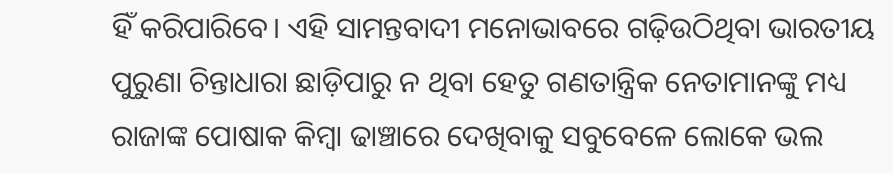ହିଁ କରିପାରିବେ। ଏହି ସାମନ୍ତବାଦୀ ମନୋଭାବରେ ଗଢ଼ିଉଠିଥିବା ଭାରତୀୟ ପୁରୁଣା ଚିନ୍ତାଧାରା ଛାଡ଼ିପାରୁ ନ ଥିବା ହେତୁ ଗଣତାନ୍ତ୍ରିକ ନେତାମାନଙ୍କୁ ମଧ୍ୟ ରାଜାଙ୍କ ପୋଷାକ କିମ୍ବା ଢାଞ୍ଚାରେ ଦେଖିବାକୁ ସବୁବେଳେ ଲୋକେ ଭଲ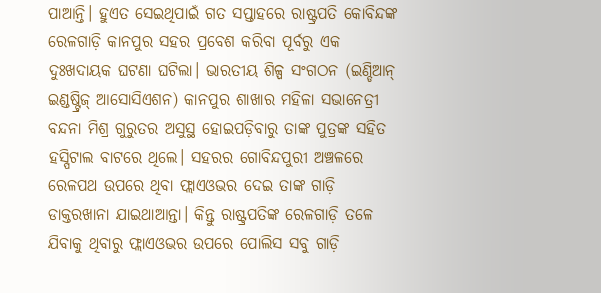ପାଆନ୍ତି। ହୁଏତ ସେଇଥିପାଇଁ ଗତ ସପ୍ତାହରେ ରାଷ୍ଟ୍ରପତି କୋବିନ୍ଦଙ୍କ ରେଳଗାଡ଼ି କାନପୁର ସହର ପ୍ରବେଶ କରିବା ପୂର୍ବରୁ ଏକ ଦୁଃଖଦାୟକ ଘଟଣା ଘଟିଲା। ଭାରତୀୟ ଶିଳ୍ପ ସଂଗଠନ (ଇଣ୍ଡିଆନ୍‌ ଇଣ୍ଡଷ୍ଟ୍ରିଜ୍‌ ଆସୋସିଏଶନ) କାନପୁର ଶାଖାର ମହିଳା ସଭାନେତ୍ରୀ ବନ୍ଦନା ମିଶ୍ର ଗୁରୁତର ଅସୁସ୍ଥ ହୋଇପଡ଼ିବାରୁ ତାଙ୍କ ପୁତ୍ରଙ୍କ ସହିତ ହସ୍ପିଟାଲ ବାଟରେ ଥିଲେ। ସହରର ଗୋବିନ୍ଦପୁରୀ ଅଞ୍ଚଳରେ ରେଳପଥ ଉପରେ ଥିବା ଫ୍ଲାଏଓଭର ଦେଇ ତାଙ୍କ ଗାଡ଼ି ଡାକ୍ତରଖାନା ଯାଇଥାଆନ୍ତା। କିନ୍ତୁ ରାଷ୍ଟ୍ରପତିଙ୍କ ରେଳଗାଡ଼ି ତଳେ ଯିବାକୁ ଥିବାରୁ ଫ୍ଲାଏଓଭର ଉପରେ ପୋଲିସ ସବୁ ଗାଡ଼ି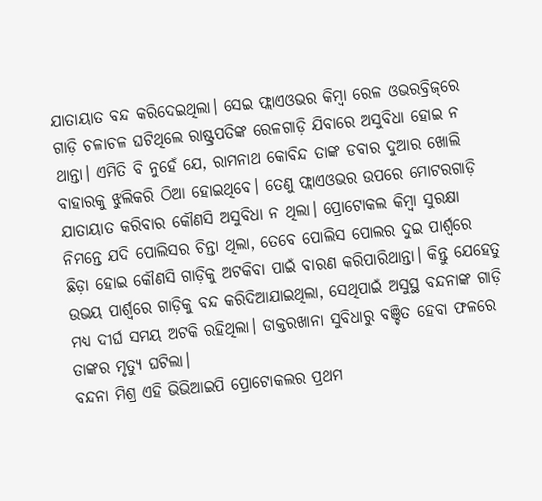ଯାତାୟାତ ବନ୍ଦ କରିଦେଇଥିଲା। ସେଇ ଫ୍ଲାଏଓଭର କିମ୍ବା ରେଳ ଓଭରବ୍ରିଜ୍‌ରେ ଗାଡ଼ି ଚଳାଚଳ ଘଟିଥିଲେ ରାଷ୍ଟ୍ରପତିଙ୍କ ରେଳଗାଡ଼ି ଯିବାରେ ଅସୁବିଧା ହୋଇ ନ ଥାନ୍ତା। ଏମିତି ବି ନୁହେଁ ଯେ, ରାମନାଥ କୋବିନ୍ଦ ତାଙ୍କ ଡବାର ଦୁଆର ଖୋଲି ବାହାରକୁ ଝୁଲିକରି ଠିଆ ହୋଇଥିବେ। ତେଣୁ ଫ୍ଲାଏଓଭର ଉପରେ ମୋଟରଗାଡ଼ି ଯାତାୟାତ କରିବାର କୌଣସି ଅସୁବିଧା ନ ଥିଲା। ପ୍ରୋଟୋକଲ କିମ୍ବା ସୁରକ୍ଷା ନିମନ୍ତେ ଯଦି ପୋଲିସର ଚିନ୍ତା ଥିଲା, ତେବେ ପୋଲିସ ପୋଲର ଦୁଇ ପାର୍ଶ୍ୱରେ ଛିଡ଼ା ହୋଇ କୌଣସି ଗାଡ଼ିକୁ ଅଟକିବା ପାଇଁ ବାରଣ କରିପାରିଥାନ୍ତା। କିନ୍ତୁ ଯେହେତୁ ଉଭୟ ପାର୍ଶ୍ୱରେ ଗାଡ଼ିକୁ ବନ୍ଦ କରିଦିଆଯାଇଥିଲା, ସେଥିପାଇଁ ଅସୁସ୍ଥ ବନ୍ଦନାଙ୍କ ଗାଡ଼ି ମଧ୍ୟ ଦୀର୍ଘ ସମୟ ଅଟକି ରହିଥିଲା। ଡାକ୍ତରଖାନା ସୁବିଧାରୁ ବଞ୍ଚିତ ହେବା ଫଳରେ ତାଙ୍କର ମୃତ୍ୟୁ ଘଟିଲା।
ବନ୍ଦନା ମିଶ୍ର ଏହି ଭିଭିଆଇପି ପ୍ରୋଟୋକଲର ପ୍ରଥମ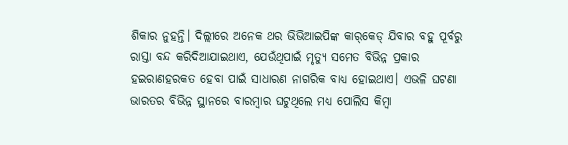ଶିକାର ନୁହନ୍ତି। ଦିଲ୍ଲୀରେ ଅନେକ ଥର ଭିଭିଆଇପିଙ୍କ କାର୍‌କେଡ୍‌ ଯିବାର ବହୁ ପୂର୍ବରୁ ରାସ୍ତା ବନ୍ଦ କରିଦିଆଯାଇଥାଏ, ଯେଉଁଥିପାଇଁ ମୃତ୍ୟୁ ସମେତ ବିଭିନ୍ନ ପ୍ରକାର ହଇରାଣହରକତ ହେବା ପାଇଁ ସାଧାରଣ ନାଗରିକ ବାଧ୍ୟ ହୋଇଥାଏ। ଏଭଳି ଘଟଣା ଭାରତର ବିଭିନ୍ନ ସ୍ଥାନରେ ବାରମ୍ବାର ଘଟୁଥିଲେ ମଧ୍ୟ ପୋଲିସ କିମ୍ବା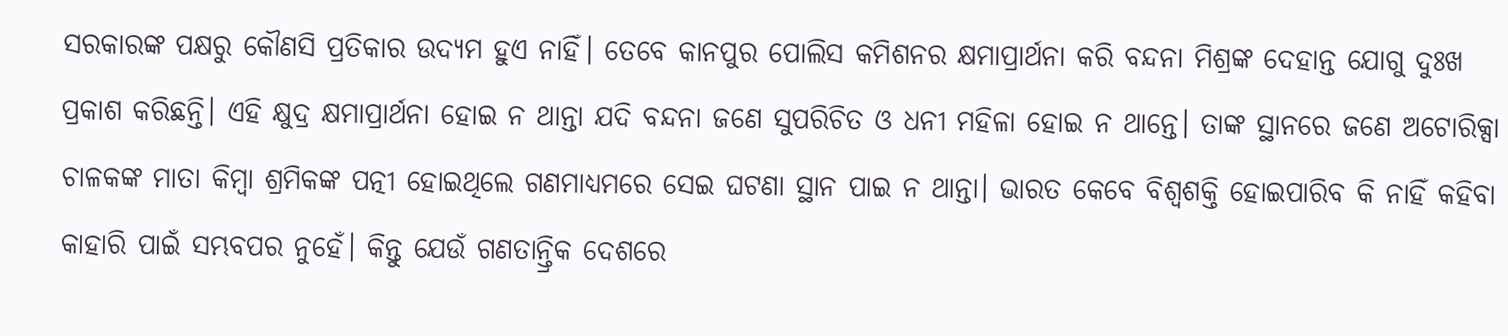ସରକାରଙ୍କ ପକ୍ଷରୁ କୌଣସି ପ୍ରତିକାର ଉଦ୍ୟମ ହୁଏ ନାହିଁ। ତେବେ କାନପୁର ପୋଲିସ କମିଶନର କ୍ଷମାପ୍ରାର୍ଥନା କରି ବନ୍ଦନା ମିଶ୍ରଙ୍କ ଦେହାନ୍ତ ଯୋଗୁ ଦୁଃଖ ପ୍ରକାଶ କରିଛନ୍ତି। ଏହି କ୍ଷୁଦ୍ର କ୍ଷମାପ୍ରାର୍ଥନା ହୋଇ ନ ଥାନ୍ତା ଯଦି ବନ୍ଦନା ଜଣେ ସୁପରିଚିତ ଓ ଧନୀ ମହିଳା ହୋଇ ନ ଥାନ୍ତେ। ତାଙ୍କ ସ୍ଥାନରେ ଜଣେ ଅଟୋରିକ୍ସା ଚାଳକଙ୍କ ମାତା କିମ୍ବା ଶ୍ରମିକଙ୍କ ପତ୍ନୀ ହୋଇଥିଲେ ଗଣମାଧ୍ୟମରେ ସେଇ ଘଟଣା ସ୍ଥାନ ପାଇ ନ ଥାନ୍ତା। ଭାରତ କେବେ ବିଶ୍ୱଶକ୍ତି ହୋଇପାରିବ କି ନାହିଁ କହିବା କାହାରି ପାଇଁ ସମ୍ଭବପର ନୁହେଁ। କିନ୍ତୁ ଯେଉଁ ଗଣତାନ୍ତ୍ରିକ ଦେଶରେ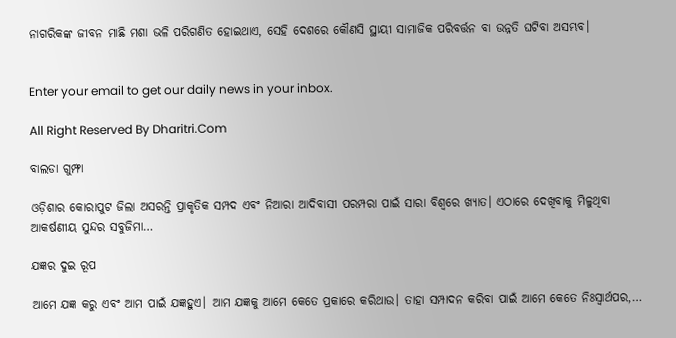ନାଗରିକଙ୍କ ଜୀବନ ମାଛି ମଶା ଭଳି ପରିଗଣିତ ହୋଇଥାଏ, ସେହି ଦେଶରେ କୌଣସି ସ୍ଥାୟୀ ସାମାଜିକ ପରିବର୍ତ୍ତନ ବା ଉନ୍ନତି ଘଟିବା ଅସମ୍ଭବ।


Enter your email to get our daily news in your inbox.

All Right Reserved By Dharitri.Com

ବାଲଡା ଗୁମ୍ଫା

ଓଡ଼ିଶାର କୋରାପୁଟ ଜିଲା ଅସରନ୍ତି ପ୍ରାକୃତିକ ସମ୍ପଦ ଏବଂ ନିଆରା ଆଦିବାସୀ ପରମ୍ପରା ପାଇଁ ସାରା ବିଶ୍ବରେ ଖ୍ୟାତ। ଏଠାରେ ଦେଖିବାକୁ ମିଳୁଥିବା ଆକର୍ଷଣୀୟ ସୁନ୍ଦର ସବୁଜିମା…

ଯଜ୍ଞର ଦୁଇ ରୂପ

ଆମେ ଯଜ୍ଞ କରୁ ଏବଂ ଆମ ପାଇଁ ଯଜ୍ଞହୁଏ। ଆମ ଯଜ୍ଞକୁ ଆମେ କେତେ ପ୍ରକାରେ କରିଥାଉ। ତାହା ସମ୍ପାଦନ କରିବା ପାଇଁ ଆମେ କେତେ ନିଃସ୍ବାର୍ଥପର,…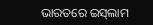ଭାରତରେ ଇସ୍‌ଲାମ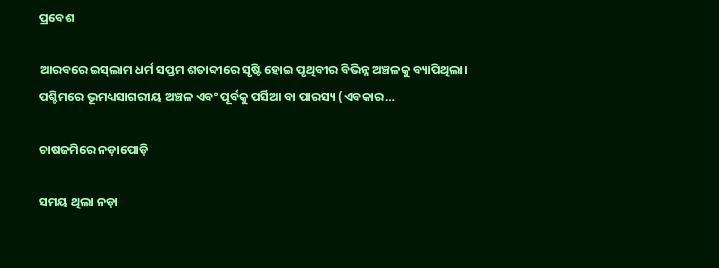ପ୍ରବେଶ

ଆରବରେ ଇସ୍‌ଲାମ ଧର୍ମ ସପ୍ତମ ଶତାବ୍ଦୀରେ ସୃଷ୍ଟି ହୋଇ ପୃଥିବୀର ବିଭିନ୍ନ ଅଞ୍ଚଳକୁ ବ୍ୟାପିଥିଲା। ପଶ୍ଚିମରେ ଭୂମଧ୍ୟସାଗରୀୟ ଅଞ୍ଚଳ ଏବଂ ପୂର୍ବକୁ ପର୍ସିଆ ବା ପାରସ୍ୟ (ଏବକାର…

ଚାଷଜମିରେ ନଡ଼ାପୋଡ଼ି

ସମୟ ଥିଲା ନଡ଼ା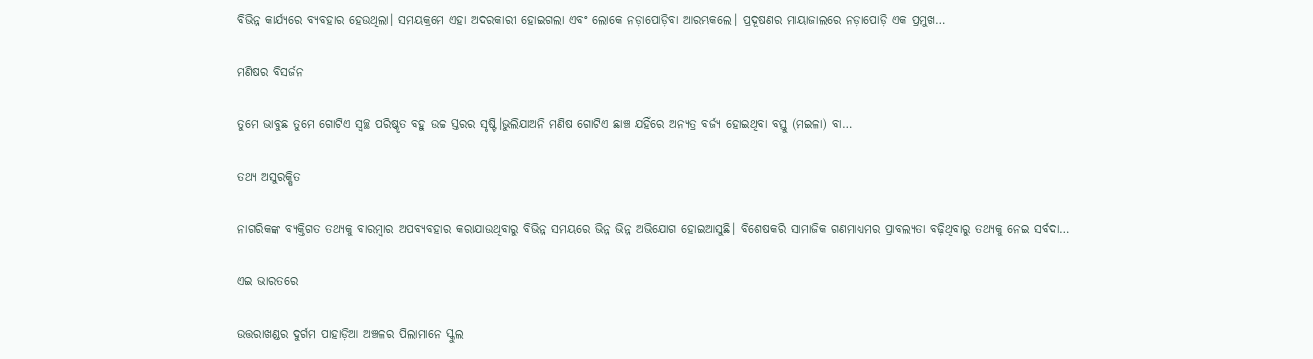ବିଭିନ୍ନ କାର୍ଯ୍ୟରେ ବ୍ୟବହାର ହେଉଥିଲା। ସମୟକ୍ରମେ ଏହା ଅଦରକାରୀ ହୋଇଗଲା ଏବଂ ଲୋକେ ନଡ଼ାପୋଡ଼ିବା ଆରମ୍ଭକଲେ। ପ୍ରଦୂଷଣର ମାୟାଜାଲରେ ନଡ଼ାପୋଡ଼ି ଏକ ପ୍ରମୁଖ…

ମଣିଷର ବିସର୍ଜନ

ତୁମେ ଭାବୁଛ ତୁମେ ଗୋଟିଏ ସ୍ବଚ୍ଛ ପରିଷ୍କୃତ ବହୁ ଉଚ୍ଚ ସ୍ତରର ସୃଷ୍ଟି।ଭୁଲିଯାଅନି ମଣିଷ ଗୋଟିଏ ଛାଞ୍ଚ ଯହିଁରେ ଅନ୍ୟତ୍ର ବର୍ଜ୍ୟ ହୋଇଥିବା ବସ୍ତୁ (ମଇଳା) ବା…

ତଥ୍ୟ ଅସୁରକ୍ଷିତ

ନାଗରିକଙ୍କ ବ୍ୟକ୍ତିଗତ ତଥ୍ୟକୁ ବାରମ୍ବାର ଅପବ୍ୟବହାର କରାଯାଉଥିବାରୁ ବିଭିନ୍ନ ସମୟରେ ଭିନ୍ନ ଭିନ୍ନ ଅଭିଯୋଗ ହୋଇଆସୁଛି। ବିଶେଷକରି ସାମାଜିକ ଗଣମାଧ୍ୟମର ପ୍ରାବଲ୍ୟତା ବଢ଼ିଥିବାରୁ ତଥ୍ୟକୁ ନେଇ ସର୍ବଦା…

ଏଇ ଭାରତରେ

ଉତ୍ତରାଖଣ୍ଡର ଦୁର୍ଗମ ପାହାଡ଼ିଆ ଅଞ୍ଚଳର ପିଲାମାନେ ସ୍କୁଲ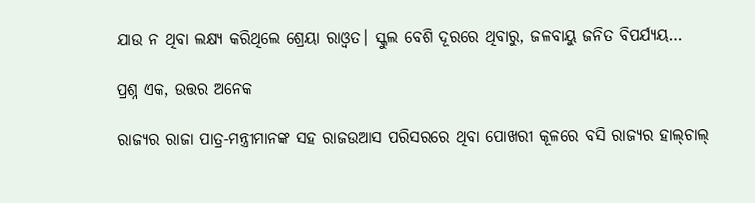ଯାଉ ନ ଥିବା ଲକ୍ଷ୍ୟ କରିଥିଲେ ଶ୍ରେୟା ରାଓ୍ବତ। ସ୍କୁଲ ବେଶି ଦୂରରେ ଥିବାରୁ, ଜଳବାୟୁ ଜନିତ ବିପର୍ଯ୍ୟୟ…

ପ୍ରଶ୍ନ ଏକ, ଉତ୍ତର ଅନେକ

ରାଜ୍ୟର ରାଜା ପାତ୍ର-ମନ୍ତ୍ରୀମାନଙ୍କ ସହ ରାଜଉଆସ ପରିସରରେ ଥିବା ପୋଖରୀ କୂଳରେ ବସି ରାଜ୍ୟର ହାଲ୍‌ଚାଲ୍‌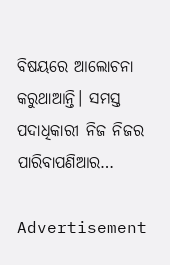ବିଷୟରେ ଆଲୋଚନା କରୁଥାଆନ୍ତି। ସମସ୍ତ ପଦାଧିକାରୀ ନିଜ ନିଜର ପାରିବାପଣିଆର…

Advertisement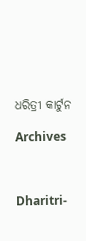ଧରିତ୍ରୀ କାର୍ଟୁନ

Archives



Dharitri-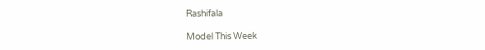Rashifala

Model This Week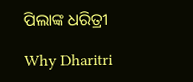ପିଲାଙ୍କ ଧରିତ୍ରୀ

Why Dharitri